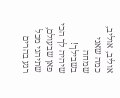אוליב, אוליב, כמה שאני שמחה בשבילך!
שיהיה לך הכי פאן שבעולם, שתיהני מכל רגע בהרים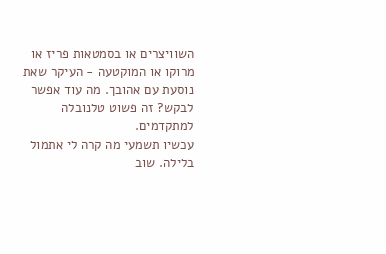השוויצרים או בסמטאות פריז או מרוקו או המוקטעה - העיקר שאת נוסעת עם אהובך. מה עוד אפשר לבקש? זה פשוט טלנובלה למתקדמים.
עכשיו תשמעי מה קרה לי אתמול בלילה. שוב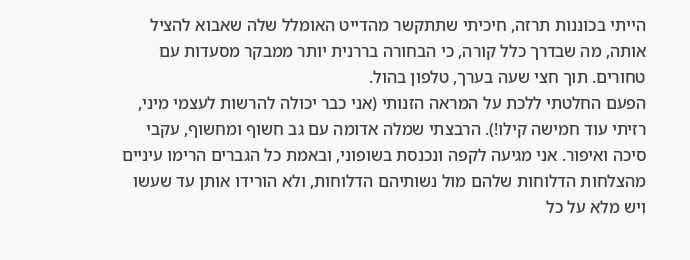הייתי בכוננות תרזה, חיכיתי שתתקשר מהדייט האומלל שלה שאבוא להציל אותה, מה שבדרך כלל קורה, כי הבחורה בררנית יותר ממבקר מסעדות עם טחורים. תוך חצי שעה בערך, טלפון בהול.
הפעם החלטתי ללכת על המראה הזנותי (אני כבר יכולה להרשות לעצמי מיני, רזיתי עוד חמישה קילו!). הרבצתי שמלה אדומה עם גב חשוף ומחשוף, עקבי סיכה ואיפור. אני מגיעה לקפה ונכנסת בשופוני, ובאמת כל הגברים הרימו עיניים מהצלחות הדלוחות שלהם מול נשותיהם הדלוחות, ולא הורידו אותן עד שעשו וִיש מלא על כל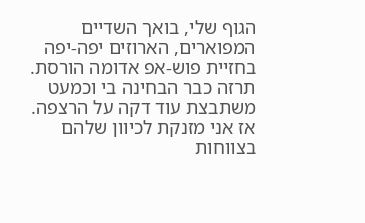הגוף שלי, בואך השדיים המפוארים, הארוזים יפה-יפה בחזיית פוש-אפ אדומה הורסת.
תרזה כבר הבחינה בי וכמעט משתבצת עוד דקה על הרצפה. אז אני מזנקת לכיוון שלהם בצווחות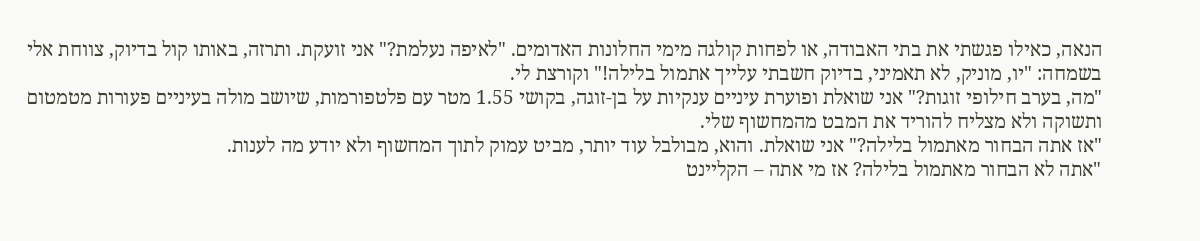הנאה, כאילו פגשתי את בתי האבודה, או לפחות קולגה מימי החלונות האדומים. "לאיפה נעלמת?" אני זועקת. ותרזה, באותו קול בדיוק, צווחת אלי בשמחה: "יו, מוניק, לא תאמיני, בדיוק חשבתי עלייך אתמול בלילה!" וקורצת לי.
"מה, בערב חילופי זוגות?" אני שואלת ופוערת עיניים ענקיות על בן-זוגה, בקושי 1.55 מטר עם פלטפורמות, שיושב מולה בעיניים פעורות מטמטום ותשוקה ולא מצליח להוריד את המבט מהמחשוף שלי.
"אז אתה הבחור מאתמול בלילה?" אני שואלת. והוא, מבולבל עוד יותר, מביט עמוק לתוך המחשוף ולא יודע מה לענות.
"אתה לא הבחור מאתמול בלילה? אז מי אתה – הקליינט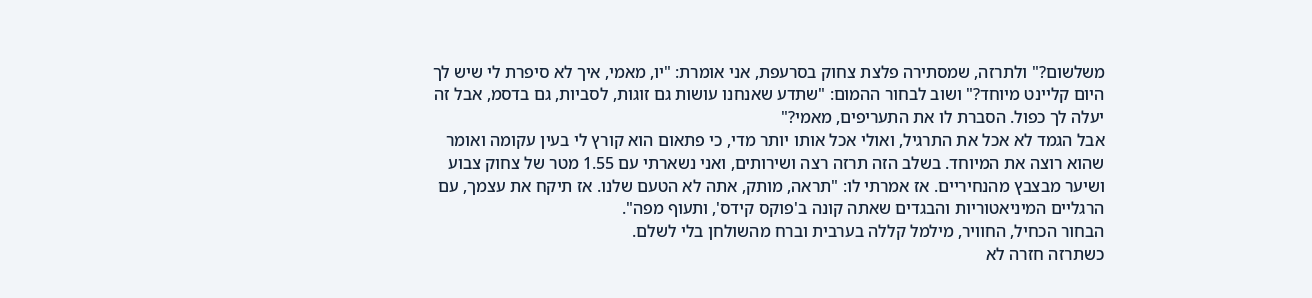משלשום?" ולתרזה, שמסתירה פלצת צחוק בסרעפת, אני אומרת: "יו, מאמי, איך לא סיפרת לי שיש לך היום קליינט מיוחד?" ושוב לבחור ההמום: "שתדע שאנחנו עושות גם זוגות, לסביות, גם בדסמ, אבל זה יעלה לך כפול. הסברת לו את התעריפים, מאמי?"
אבל הגמד לא אכל את התרגיל, ואולי אכל אותו יותר מדי, כי פתאום הוא קורץ לי בעין עקומה ואומר שהוא רוצה את המיוחד. בשלב הזה תרזה רצה ושירותים, ואני נשארתי עם 1.55 מטר של צחוק צבוע ושיער מבצבץ מהנחיריים. אז אמרתי לו: "תראה, מותק, אתה לא הטעם שלנו. אז תיקח את עצמך, עם הרגליים המיניאטוריות והבגדים שאתה קונה ב'פוקס קידס', ותעוף מפה".
הבחור הכחיל, החוויר, מילמל קללה בערבית וברח מהשולחן בלי לשלם.
כשתרזה חזרה לא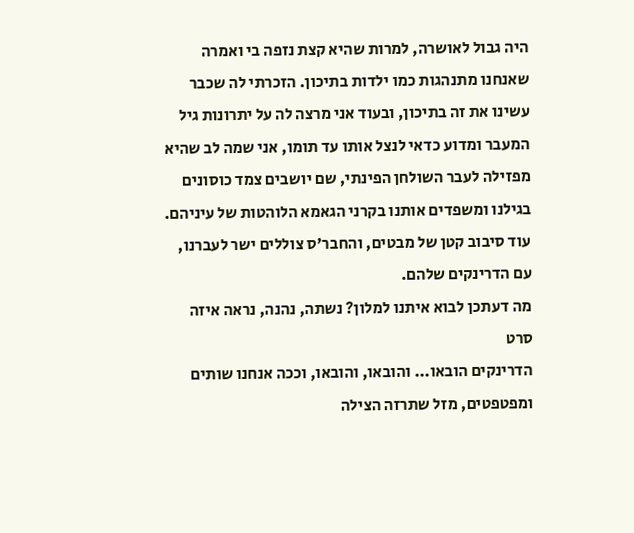היה גבול לאושרה, למרות שהיא קצת נזפה בי ואמרה שאנחנו מתנהגות כמו ילדות בתיכון. הזכרתי לה שכבר עשינו את זה בתיכון, ובעוד אני מרצה לה על יתרונות גיל המעבר ומדוע כדאי לנצל אותו עד תומו, אני שמה לב שהיא מפזילה לעבר השולחן הפינתי, שם יושבים צמד כוסונים בגילנו ומשפדים אותנו בקרני הגאמא הלוהטות של עיניהם. עוד סיבוב קטן של מבטים, והחבר'ס צוללים ישר לעברנו, עם הדרינקים שלהם.
מה דעתכן לבוא איתנו למלון? נשתה, נהנה, נראה איזה סרט
הדרינקים הובאו... והובאו, והובאו, וככה אנחנו שותים ומפטפטים, מזל שתרזה הצילה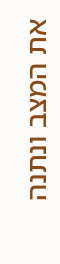את המצב ונתנה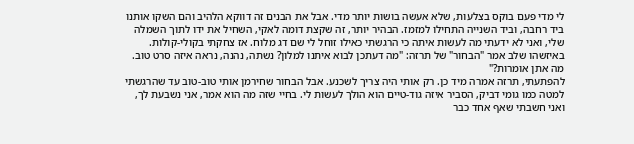לי מדי פעם בוקס בצלעות, שלא אעשה בושות יותר מדי. אבל את הבנים זה דווקא הלהיב והם השקו אותנו ביד רחבה, וביד השנייה התחילו למזמז. הבהיר יותר, זה שקצת דומה לאקי, השחיל את ידו לתוך השמלה שלי, ואני לא ידעתי מה לעשות איתה כי הרגשתי כאילו זוחל לי שם דג מלוח. אז צחקתי בקולי-קולות. באיזשהו שלב אמר "הבחור" של תרזה: "מה דעתכן לבוא איתנו למלון? נשתה, נהנה, נראה איזה סרט טוב. מה אתן אומרות?"
להפתעתי, תרזה אמרה מיד כן. רק אותי היה צריך לשכנע. אבל הבחור שחירמן אותי טוב-טוב עד שהרגשתי למטה כמו גומי דביק, הסביר איזה גוד-טיים הוא הולך לעשות לי. בחיי שזה מה הוא אמר, אני נשבעת לך, ואני חשבתי שאף אחד כבר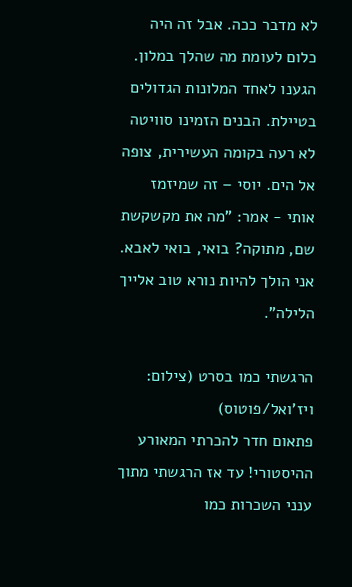לא מדבר ככה. אבל זה היה כלום לעומת מה שהלך במלון.
הגענו לאחד המלונות הגדולים בטיילת. הבנים הזמינו סוויטה לא רעה בקומה העשירית, צופה אל הים. יוסי – זה שמיזמז אותי - אמר: "מה את מקשקשת שם, מתוקה? בואי, בואי לאבא. אני הולך להיות נורא טוב אלייך הלילה".

הרגשתי כמו בסרט (צילום: ויז'ואל/פוטוס)
פתאום חדר להכרתי המאורע ההיסטורי! עד אז הרגשתי מתוך ענני השכרות כמו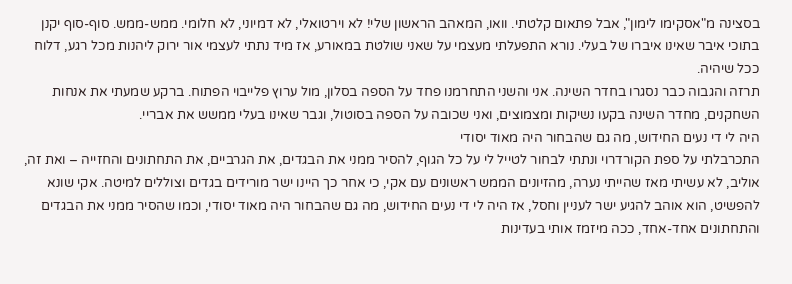בסצינה מ"אסקימו לימון", אבל פתאום קלטתי. וואו, המאהב הראשון שלי! לא וירטואלי, לא דמיוני, לא חלומי. ממש-ממש. סוף-סוף יקנן בתוכי איבר שאינו איברו של בעלי. נורא התפעלתי מעצמי על שאני שולטת במאורע, אז מיד נתתי לעצמי אור ירוק ליהנות מכל רגע, דלוח ככל שיהיה.
תרזה והגבוה כבר נסגרו בחדר השינה. אני והשני התחרמנו פחד על הספה בסלון, מול ערוץ פלייבוי הפתוח. ברקע שמעתי את אנחות השחקנים, מחדר השינה בקעו נשיקות ומצמוצים, ואני שכובה על הספה בסוטול, וגבר שאינו בעלי ממשש את אבריי.
היה לי די נעים החידוש, מה גם שהבחור היה מאוד יסודי
התכרבלתי על ספת הקורדרוי ונתתי לבחור לטייל לי על כל הגוף, להסיר ממני את הבגדים, את הגרביים, את התחתונים והחזייה – ואת זה, אוליב, לא עשיתי מאז שהייתי נערה, מהזיונים הממש ראשונים עם אקי, כי אחר כך היינו ישר מורידים בגדים וצוללים למיטה. אקי שונא להפשיט, הוא אוהב להגיע ישר לעניין וחסל, אז היה לי די נעים החידוש, מה גם שהבחור היה מאוד יסודי, וכמו שהסיר ממני את הבגדים והתחתונים אחד-אחד, ככה מיזמז אותי בעדינות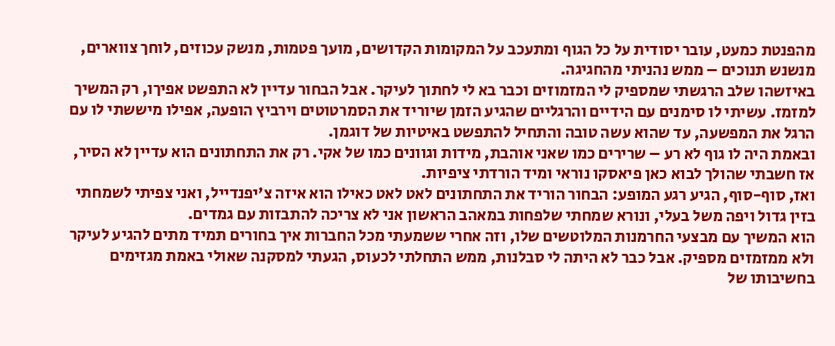מהפנטת כמעט, עובר יסודית על כל הגוף ומתעכב על המקומות הקדושים, מועך פטמות, מנשק עכוזים, לוחך צווארים, מנשנש תנוכים – ממש נהניתי מהחגיגה.
באיזשהו שלב הרגשתי שמספיק לי המזמוזים וכבר בא לי לחתוך לעיקר. אבל הבחור עדיין לא התפשט אפיךו, רק המשיך למזמז. עשיתי לו סימנים עם הידיים והרגליים שהגיע הזמן שיוריד את הסמרטוטים וירביץ הופעה, אפילו מיששתי לו עם הרגל את המפשעה, עד שהוא עשה טובה והתחיל להתפשט באיטיות של דוגמן.
ובאמת היה לו גוף לא רע – שרירים כמו שאני אוהבת, מידות וגוונים כמו של אקי. רק את התחתונים הוא עדיין לא הסיר, אז חשבתי שהולך לבוא כאן פיאסקו נוראי ומיד הורדתי ציפיות.
ואז, סוף-סוף, הגיע רגע המופע: הבחור הוריד את התחתונים לאט לאט כאילו הוא איזה צ'יפנדייל, ואני צפיתי לשמחתי בזין גדול ויפה משל בעלי, ונורא שמחתי שלפחות במאהב הראשון אני לא צריכה להתבזות עם גמדים.
הוא המשיך עם מבצעי החרמנות המלוטשים שלו, וזה אחרי ששמעתי מכל החברות איך בחורים תמיד מתים להגיע לעיקר ולא ממזמזים מספיק. אבל כבר לא היתה לי סבלנות, ממש התחלתי לכעוס, הגעתי למסקנה שאולי באמת מגזימים בחשיבותו של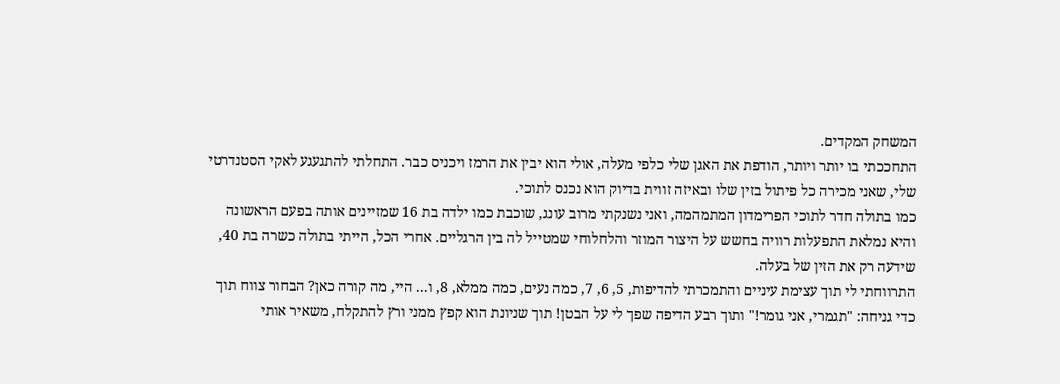המשחק המקדים.
התחככתי בו יותר ויותר, הודפת את האגן שלי כלפי מעלה, אולי הוא יבין את הרמז ויכניס כבר. התחלתי להתגעגע לאקי הסטנדרטי שלי, שאני מכירה כל פיתול בזין שלו ובאיזה זווית בדיוק הוא נכנס לתוכי.
כמו בתולה חדר לתוכי הפרימדון המתמהמה, ואני נשנקתי מרוב עונג, שוכבת כמו ילדה בת 16 שמזיינים אותה בפעם הראשונה והיא נמלאת התפעלות רוויה בחשש על היצור המוזר והלחלוחי שמטייל לה בין הרגליים. אחרי הכל, הייתי בתולה כשרה בת 40, שידעה רק את הזין של בעלה.
התרווחתי לי תוך עצימת עיניים והתמכרתי להדיפות, 5, 6, 7, כמה נעים, כמה ממלא, 8, ו... היי, מה קורה כאן? הבחור צווח תוך כדי גניחה: "תגמרי, אני גומר!" ותוך רבע הדיפה שפך לי על הבטן! תוך שניונת הוא קפץ ממני ורץ להתקלח, משאיר אותי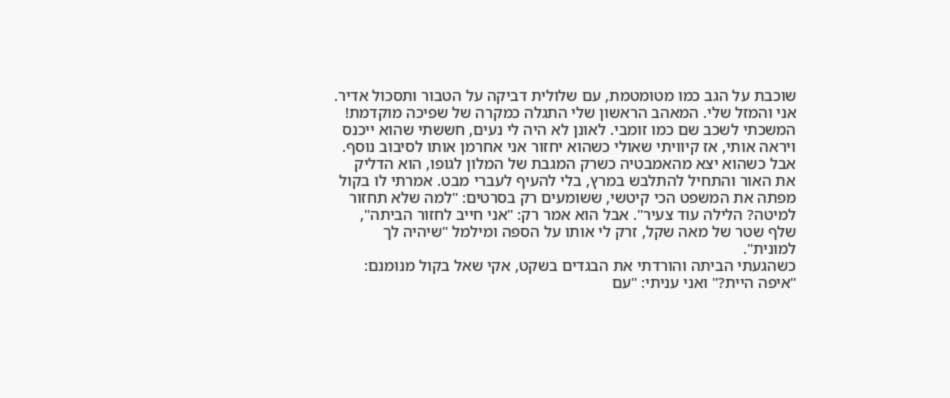שוכבת על הגב כמו מטומטמת, עם שלולית דביקה על הטבור ותסכול אדיר.
אני והמזל שלי. המאהב הראשון שלי התגלה כמקרה של שפיכה מוקדמת! המשכתי לשכב שם כמו זומבי. לאונן לא היה לי נעים, חששתי שהוא ייכנס ויראה אותי, אז קיוויתי שאולי כשהוא יחזור אני אחרמן אותו לסיבוב נוסף. אבל כשהוא יצא מהאמבטיה כשרק המגבת של המלון לגופו, הוא הדליק את האור והתחיל להתלבש במרץ, בלי להעיף לעברי מבט. אמרתי לו בקול מפתה את המשפט הכי קיטשי, ששומעים רק בסרטים: "למה שלא תחזור למיטה? הלילה עוד צעיר". אבל הוא אמר רק: "אני חייב לחזור הביתה", שלף שטר של מאה שקל, זרק לי אותו על הספה ומילמל "שיהיה לך למונית".
כשהגעתי הביתה והורדתי את הבגדים בשקט, אקי שאל בקול מנומנם: "איפה היית?" ואני עניתי: "עם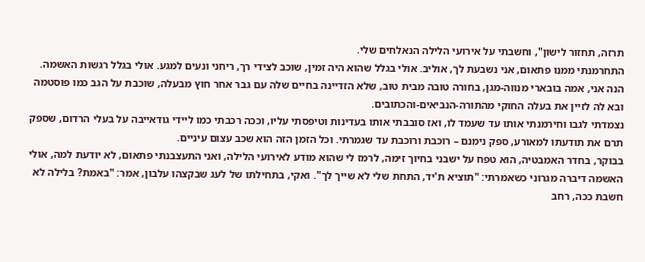תרזה, תחזור לישון", וחשבתי על אירועי הלילה הנאלחים שלי.
התחרמנתי ממנו פתאום, אני נשבעת לך, אוליב. אולי בגלל שהוא היה זמין, שוכב לצידי רך, ריחני ונעים למגע. אולי בגלל רגשות האשמה. הנה אני, אמה בובארי מנווה-מגן, בחורה טובה מבית טוב, שלא הזדיינה בחיים שלה עם גבר אחר חוץ מבעלה, שוכבת על הגב כמו פוסטמה ובא לה לזיין את בעלה החוקי מהתורה-הנביאים-והכתובים.
נצמדתי לגבו וחירמנתי אותו עד שעמד לו, ואז סובבתי אותו בעדינות וטיפסתי עליו, וככה רכבתי כמו ליידי גודאייבה על בעלי הרדום, שספק תרם את תודעתו למאורע, ספק נימנם – רוכבת ורוכבת עד שגמרתי. וכל הזמן הזה הוא שכב עצום עיניים.
בבוקר, בחדר האמבטיה, הוא טפח על ישבני בחיוך זימה, לרמז לי שהוא מודע לאירועי הלילה, ואני התעצבנתי פתאום, לא יודעת למה, אולי האשמה דיברה מגרוני כשאמרתי: "תוציא ת'יד, התחת שלי לא שייך לך". ואקי, בתחילתו של לעג שבקצהו עלבון, אמר: "באמת? בלילה לא חשבת ככה, רחב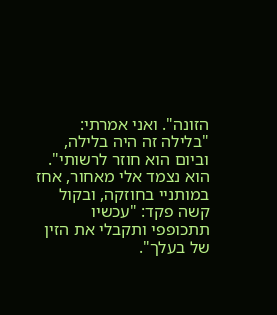הזונה". ואני אמרתי: "בלילה זה היה בלילה, וביום הוא חוזר לרשותי". הוא נצמד אלי מאחור, אחז במותניי בחוזקה, ובקול קשה פקד: "עכשיו תתכופפי ותקבלי את הזין של בעלך".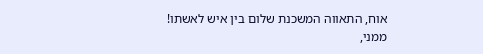אוח, התאווה המשכנת שלום בין איש לאשתו!
ממני,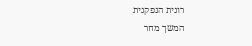רונית הנפקנית
המשך מחר